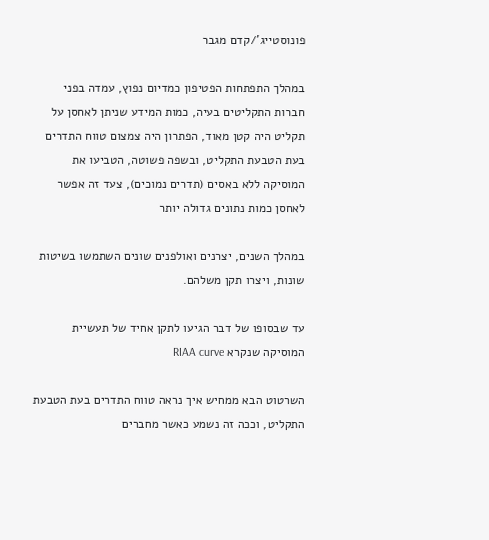פונוסטייג’/קדם מגבר

במהלך התפתחות הפטיפון כמדיום נפוץ, עמדה בפני חברות התקליטים בעיה, כמות המידע שניתן לאחסן על תקליט היה קטן מאוד, הפתרון היה צמצום טווח התדרים בעת הטבעת התקליט, ובשפה פשוטה, הטביעו את המוסיקה ללא באסים (תדרים נמוכים), צעד זה אפשר לאחסן כמות נתונים גדולה יותר

במהלך השנים, יצרנים ואולפנים שונים השתמשו בשיטות שונות, ויצרו תקן משלהם.

עד שבסופו של דבר הגיעו לתקן אחיד של תעשיית המוסיקה שנקרא RIAA curve

השרטוט הבא ממחיש איך נראה טווח התדרים בעת הטבעת התקליט, וככה זה נשמע כאשר מחברים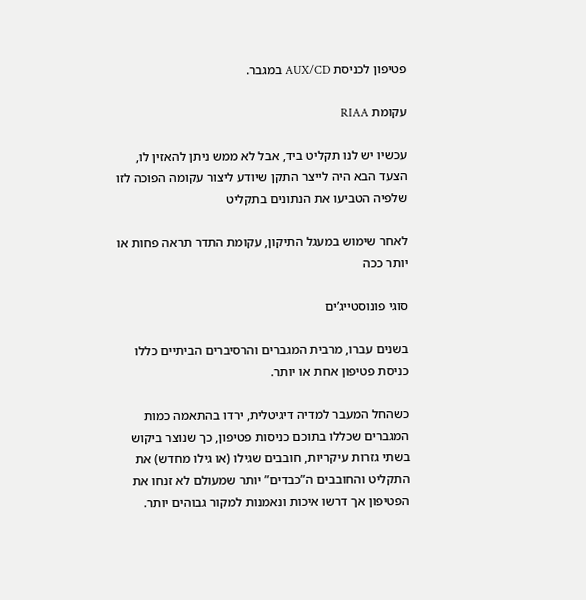פטיפון לכניסת AUX/CD במגבר.

עקומת RIAA

עכשיו יש לנו תקליט ביד, אבל לא ממש ניתן להאזין לו, הצעד הבא היה לייצר התקן שיודע ליצור עקומה הפוכה לזו שלפיה הטביעו את הנתונים בתקליט

לאחר שימוש במעגל התיקון, עקומת התדר תראה פחות או יותר ככה

סוגי פונוסטייג’ים

בשנים עברו, מרבית המגברים והרסיברים הביתיים כללו כניסת פטיפון אחת או יותר.

כשהחל המעבר למדיה דיגיטלית, ירדו בהתאמה כמות המגברים שכללו בתוכם כניסות פטיפון, כך שנוצר ביקוש בשתי גזרות עיקריות, חובבים שגילו (או גילו מחדש) את התקליט והחובבים ה”כבדים” יותר שמעולם לא זנחו את הפטיפון אך דרשו איכות ונאמנות למקור גבוהים יותר.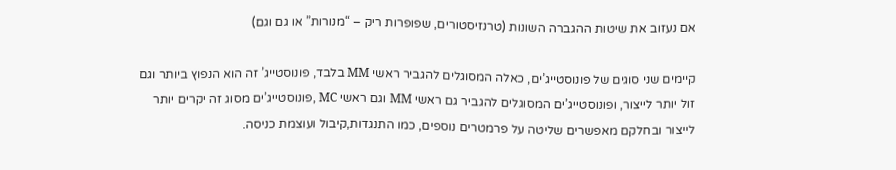אם נעזוב את שיטות ההגברה השונות (טרנזיסטורים, שפופרות ריק – “מנורות” או גם וגם)

קיימים שני סוגים של פונוסטייג’ים, כאלה המסוגלים להגביר ראשי MM בלבד, פונוסטייג’ זה הוא הנפוץ ביותר וגם זול יותר לייצור, ופונוסטייג’ים המסוגלים להגביר גם ראשי MM וגם ראשי MC ,פונוסטייג’ים מסוג זה יקרים יותר לייצור ובחלקם מאפשרים שליטה על פרמטרים נוספים, כמו התנגדות,קיבול ועוצמת כניסה.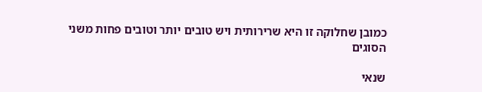כמובן שחלוקה זו היא שרירותית ויש טובים יותר וטובים פחות משני הסוגים

שנאי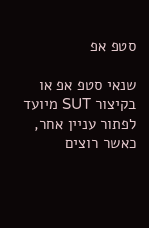סטפ אפ

שנאי סטפ אפ או בקיצור SUT מיועד לפתור עניין אחר, כאשר רוצים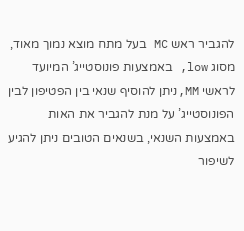להגביר ראש MC בעל מתח מוצא נמוך מאוד, מסוג low, באמצעות פונוסטייג’ המיועד לראשי MM,ניתן להוסיף שנאי בין הפטיפון לבין הפונוסטייג’ על מנת להגביר את האות באמצעות השנאי, בשנאים הטובים ניתן להגיע לשיפור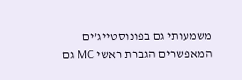משמעותי גם בפונוסטייג’ים המאפשרים הגברת ראשי MC גם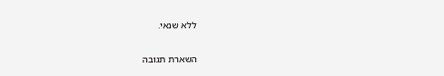ללא שנאי.

השארת תגובה